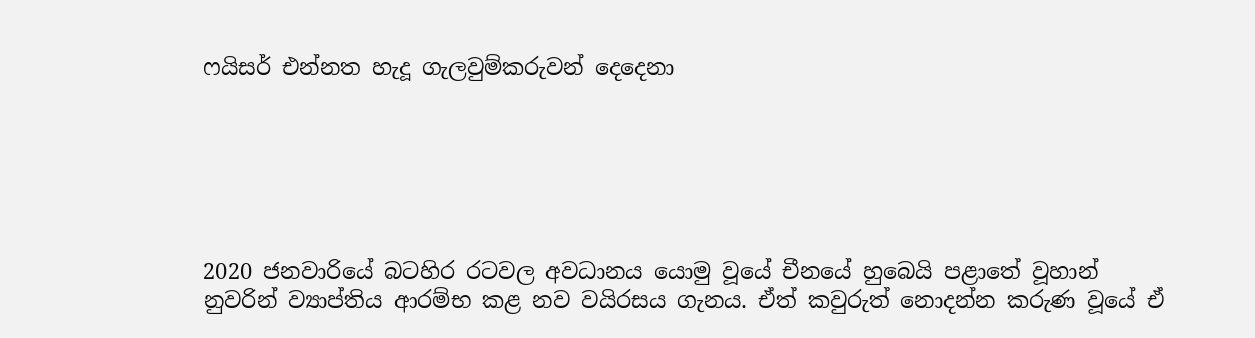ෆයිසර් එන්නත හැදූ ගැලවුම්කරුවන් දෙදෙනා






2020 ජනවාරියේ බටහිර රටවල අවධානය යොමු වූයේ චීනයේ හුබෙයි පළාතේ වූහාන් නුවරින් ව්‍යාප්තිය ආරම්භ කළ නව වයිරසය ගැනය. ඒත් කවුරුත් නොදන්න කරුණ වූයේ ඒ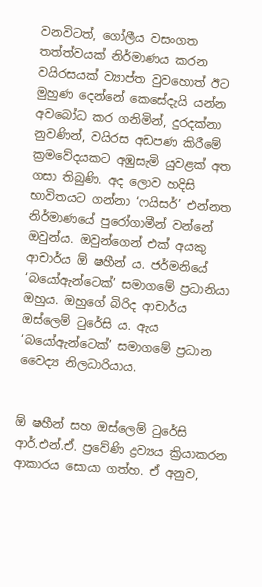වනවිටත්, ගෝලීය වසංගත තත්ත්වයක් නිර්මාණය කරන වයිරසයක් ව්‍යාප්ත වුවහොත් ඊට මුහුණ දෙන්නේ කෙසේදැයි යන්න අවබෝධ කර ගනිමින්, දුරදක්නා නුවණින්, වයිරස අඩපණ කිරීමේ ක්‍රමවේදයකට අඹුසැමි යුවළක් අත ගසා තිබුණි. අද ලොව හදිසි භාවිතයට ගන්නා ‘ෆයිසර්’ එන්නත නිර්මාණයේ පුරෝගාමීන් වන්නේ ඔවුන්ය. ඔවුන්ගෙන් එක් අයකු ආචාර්ය ඕ ෂහීන් ය. ජර්මනියේ ‘බයෝඇන්ටෙක්’ සමාගමේ ප්‍රධානියා ඔහුය. ඔහුගේ බිරිද ආචාර්ය ඔස්ලෙම් ටුරේසි ය. ඇය ‘බයෝඇන්ටෙක්’ සමාගමේ ප්‍රධාන වෛද්‍ය නිලධාරියාය.


ඕ ෂහීන් සහ ඔස්ලෙම් ටුරේසි ආර්.එන්.ඒ. ප්‍රවේණි ද්‍රව්‍යය ක්‍රියාකරන ආකාරය සොයා ගත්හ. ඒ අනුව,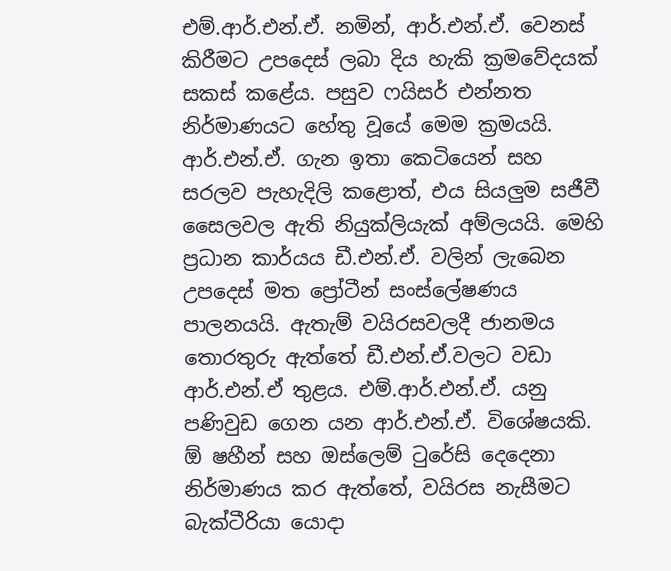එම්.ආර්.එන්.ඒ. නමින්, ආර්.එන්.ඒ. වෙනස් කිරීමට උපදෙස් ලබා දිය හැකි ක්‍රමවේදයක් සකස් කළේය. පසුව ෆයිසර් එන්නත නිර්මාණයට හේතු වූයේ මෙම ක්‍රමයයි. ආර්.එන්.ඒ. ගැන ඉතා කෙටියෙන් සහ සරලව පැහැදිලි කළොත්, එය සියලුම සජීවී සෛලවල ඇති නියුක්ලියැක් අම්ලයයි. මෙහි ප්‍රධාන කාර්යය ඩී.එන්.ඒ. වලින් ලැබෙන උපදෙස් මත ප්‍රෝටීන් සංස්ලේෂණය පාලනයයි. ඇතැම් වයිරසවලදී ජානමය තොරතුරු ඇත්තේ ඩී.එන්.ඒ.වලට වඩා ආර්.එන්.ඒ තුළය. එම්.ආර්.එන්.ඒ. යනු පණිවුඩ ගෙන යන ආර්.එන්.ඒ. විශේෂයකි.
ඕ ෂහීන් සහ ඔස්ලෙම් ටුරේසි දෙදෙනා නිර්මාණය කර ඇත්තේ, වයිරස නැසීමට බැක්ටීරියා යොදා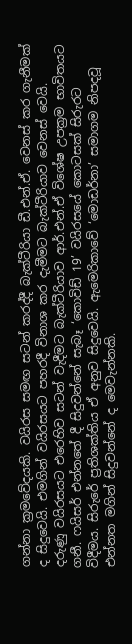ගන්නා ක්‍රමවේදයකි. වයිරස සමඟ සටන් කරද්දී බැක්ටීරියා ඩී.එන්.ඒ. වෙනස් කර ගැනීමක් ද සිදුවෙයි. එමගින් වයිරසයට පහරදී විනාශ කර දැමීමට බැක්ටීරියාව වෙනස් වෙයි. දරුණු වයිරසයට එරෙහිව සටන් වැදීමට බැක්ටීරියාව ආර්.එන්.ඒ විශේෂ උපක්‍රම භාවිතයට ගනී. ෆයිසර් එන්නතේ දී සිදුවන්නේ සැබෑ ‘කොවිඩ් 19’ වයිරසයේ කොටසක් සිරුරට විදීමය. සිරුරේ ප්‍රතිශක්තිය ඒ අනුව සිදුවෙයි. ඇමෙරිකාවේ ‘මොඩර්නා’ සමාගම නිපදවූ එන්නත මගින් සිදුවන්නේ ද මෙවැන්නකි.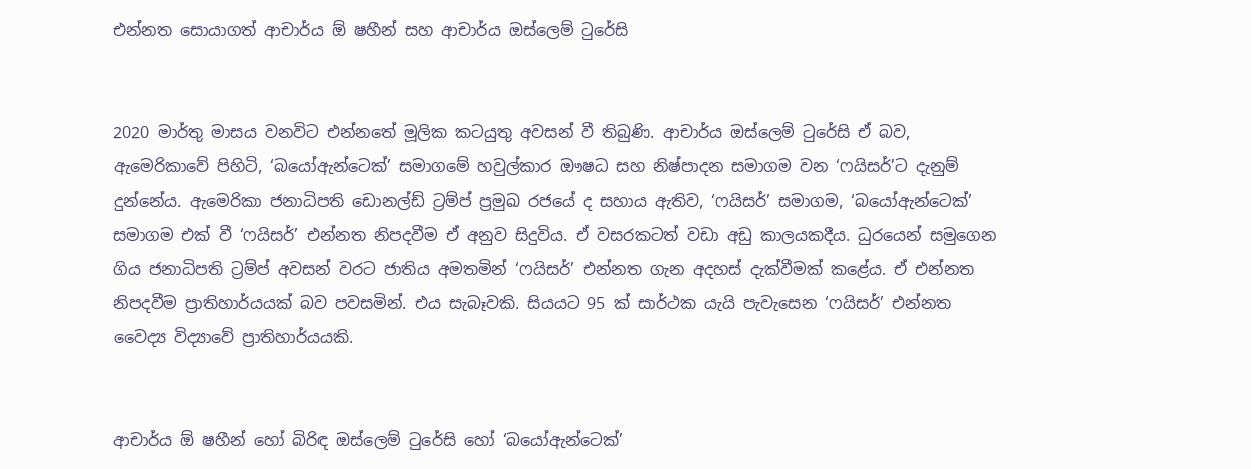එන්නත සොයාගත් ආචාර්ය ඕ ෂහීන් සහ ආචාර්ය ඔස්ලෙම් ටුරේසි


2020 මාර්තු මාසය වනවිට එන්නතේ මූලික කටයුතු අවසන් වී තිබුණි. ආචාර්ය ඔස්ලෙම් ටුරේසි ඒ බව, ඇමෙරිකාවේ පිහිටි, ‘බයෝඇන්ටෙක්’ සමාගමේ හවුල්කාර ඖෂධ සහ නිෂ්පාදන සමාගම වන ‘ෆයිසර්’ට දැනුම් දුන්නේය. ඇමෙරිකා ජනාධිපති ඩොනල්ඩ් ට්‍රම්ප් ප්‍රමුඛ රජයේ ද සහාය ඇතිව, ‘ෆයිසර්’ සමාගම, ‘බයෝඇන්ටෙක්’ සමාගම එක් වී ‘ෆයිසර්’ එන්නත නිපදවීම ඒ අනුව සිදුවිය. ඒ වසරකටත් වඩා අඩු කාලයකදීය. ධුරයෙන් සමුගෙන ගිය ජනාධිපති ට්‍රම්ප් අවසන් වරට ජාතිය අමතමින් ‘ෆයිසර්’ එන්නත ගැන අදහස් දැක්වීමක් කළේය. ඒ එන්නත නිපදවීම ප්‍රාතිහාර්යයක් බව පවසමින්. එය සැබෑවකි. සියයට 95 ක් සාර්ථක යැයි පැවැසෙන ‘ෆයිසර්’ එන්නත වෛද්‍ය විද්‍යාවේ ප්‍රාතිහාර්යයකි.


ආචාර්ය ඕ ෂහීන් හෝ බිරිඳ ඔස්ලෙම් ටුරේසි හෝ ‘බයෝඇන්ටෙක්’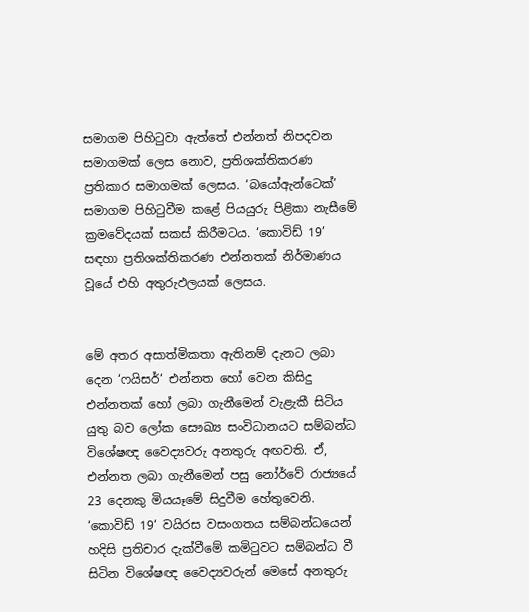සමාගම පිහිටුවා ඇත්තේ එන්නත් නිපදවන සමාගමක් ලෙස නොව, ප්‍රතිශක්තිකරණ ප්‍රතිකාර සමාගමක් ලෙසය. ‘බයෝඇන්ටෙක්’ සමාගම පිහිටුවීම කළේ පියයුරු පිළිකා නැසීමේ ක්‍රමවේදයක් සකස් කිරීමටය. ‘කොවිඩ් 19’ සඳහා ප්‍රතිශක්තිකරණ එන්නතක් නිර්මාණය වූයේ එහි අතුරුඵලයක් ලෙසය.


මේ අතර අසාත්මිකතා ඇතිනම් දැනට ලබා දෙන ‘ෆයිසර්‘ එන්නත හෝ වෙන කිසිදු එන්නතක් හෝ ලබා ගැනීමෙන් වැළැකී සිටිය යුතු බව ලෝක සෞඛ්‍ය සංවිධානයට සම්බන්ධ විශේෂඥ වෛද්‍යවරු අනතුරු අඟවති. ඒ, එන්නත ලබා ගැනීමෙන් පසු නෝර්වේ රාජ්‍යයේ 23 දෙනකු මියයෑමේ සිදුවීම හේතුවෙනි. ‘කොවිඩ් 19‘ වයිරස වසංගතය සම්බන්ධයෙන් හදිසි ප්‍රතිචාර දැක්වීමේ කමිටුවට සම්බන්ධ වී සිටින විශේෂඥ වෛද්‍යවරුන් මෙසේ අනතුරු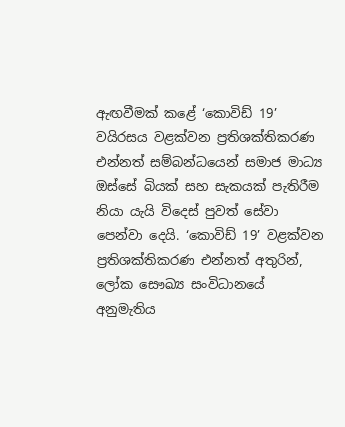ඇඟවීමක් කළේ ‘කොවිඩ් 19’ වයිරසය වළක්වන ප්‍රතිශක්තිකරණ එන්නත් සම්බන්ධයෙන් සමාජ මාධ්‍ය ඔස්සේ බියක් සහ සැකයක් පැතිරීම නියා යැයි විදෙස් පුවත් සේවා පෙන්වා දෙයි. ‘කොවිඩ් 19’ වළක්වන ප්‍රතිශක්තිකරණ එන්නත් අතුරින්, ලෝක සෞඛ්‍ය සංවිධානයේ අනුමැතිය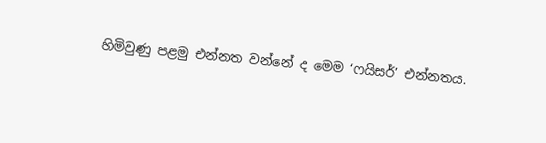හිමිවුණු පළමු එන්නත වන්නේ ද මෙම ‘ෆයිසර්’ එන්නතය.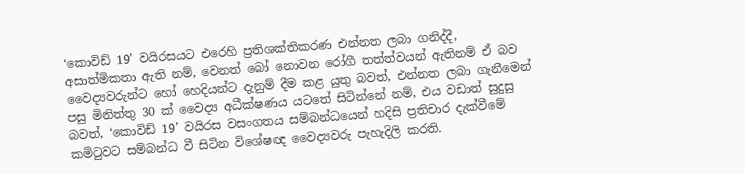‘කොවිඩ් 19’ වයිරසයට එරෙහි ප්‍රතිශක්තිකරණ එන්නත ලබා ගනිද්දී, අසාත්මිකතා ඇති නම්, වෙනත් බෝ නොවන රෝගී තත්ත්වයන් ඇතිනම් ඒ බව වෛද්‍යවරුන්ට හෝ හෙදියන්ට දැනුම් දීම කළ යුතු බවත්, එන්නත ලබා ගැනීමෙන් පසු මිනිත්තු 30 ක් වෛද්‍ය අධීක්ෂණය යටතේ සිටින්නේ නම්, එය වඩාත් සුදුසු බවත්, ‘කොවිඩ් 19’ වයිරස වසංගතය සම්බන්ධයෙන් හදිසි ප්‍රතිචාර දැක්වීමේ කමිටුවට සම්බන්ධ වී සිටින විශේෂඥ වෛද්‍යවරු පැහැදිලි කරති.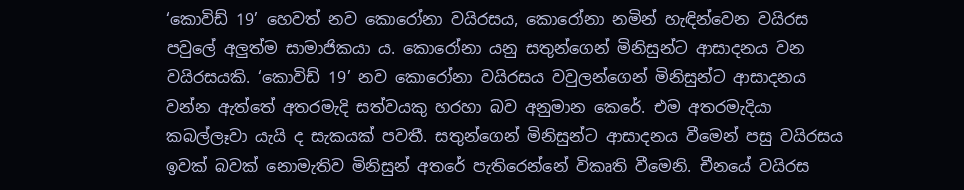‘කොවිඩ් 19’ හෙවත් නව කොරෝනා වයිරසය, කොරෝනා නමින් හැඳින්වෙන වයිරස පවුලේ අලු‍ත්ම සාමාජිකයා ය. කොරෝනා යනු සතුන්ගෙන් මිනිසුන්ට ආසාදනය වන වයිරසයකි. ‘කොවිඩ් 19’ නව කොරෝනා වයිරසය වවුලන්ගෙන් මිනිසුන්ට ආසාදනය වන්න ඇත්තේ අතරමැදි සත්වයකු හරහා බව අනුමාන කෙරේ. එම අතරමැදියා කබල්ලෑවා යැයි ද සැකයක් පවතී. සතුන්ගෙන් මිනිසුන්ට ආසාදනය වීමෙන් පසු වයිරසය ඉවක් බවක් නොමැතිව මිනිසුන් අතරේ පැතිරෙන්නේ විකෘති වීමෙනි. චීනයේ වයිරස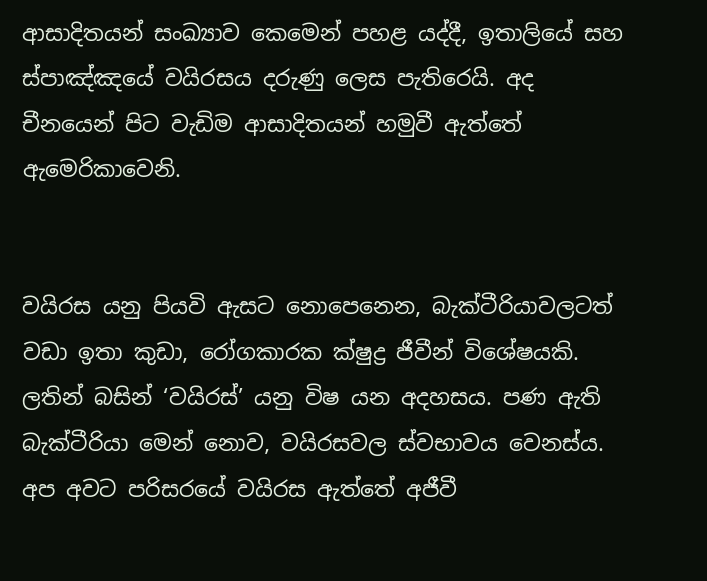ආසාදිතයන් සංඛ්‍යාව කෙමෙන් පහළ යද්දී, ඉතාලියේ සහ ස්පාඤ්ඤයේ වයිරසය දරුණු ලෙස පැතිරෙයි. අද චීනයෙන් පිට වැඩිම ආසාදිතයන් හමුවී ඇත්තේ ඇමෙරිකාවෙනි.


වයිරස යනු පියවි ඇසට නොපෙනෙන, බැක්ටීරියාවලටත් වඩා ඉතා කුඩා, රෝගකාරක ක්ෂුද්‍ර ජීවීන් විශේෂයකි. ලතින් බසින් ‘වයිරස්’ යනු විෂ යන අදහසය. පණ ඇති බැක්ටීරියා මෙන් නොව, වයිරසවල ස්වභාවය වෙනස්ය. අප අවට පරිසරයේ වයිරස ඇත්තේ අජීවී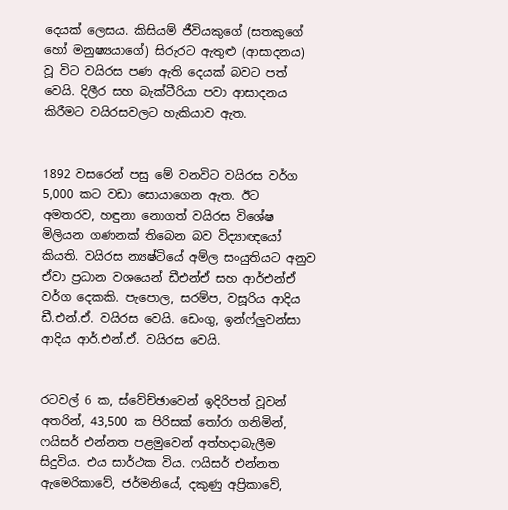දෙයක් ලෙසය. කිසියම් ජීවියකුගේ (සතකුගේ හෝ මනුෂ්‍යයාගේ) සිරුරට ඇතුළු (ආසාදනය) වූ විට වයිරස පණ ඇති දෙයක් බවට පත් වෙයි. දිලීර සහ බැක්ටීරියා පවා ආසාදනය කිරීමට වයිරසවලට හැකියාව ඇත.


1892 වසරෙන් පසු මේ වනවිට වයිරස වර්ග 5,000 කට වඩා සොයාගෙන ඇත. ඊට අමතරව, හඳුනා නොගත් වයිරස විශේෂ මිලියන ගණනක් තිබෙන බව විද්‍යාඥයෝ කියති. වයිරස න්‍යෂ්ටියේ අම්ල සංයුතියට අනුව ඒවා ප්‍රධාන වශයෙන් ඩීඑන්ඒ සහ ආර්එන්ඒ වර්ග දෙකකි. පැපොල, සරම්ප, වසූරිය ආදිය ඩී.එන්.ඒ. වයිරස වෙයි. ඩෙංගු, ඉන්ෆ්ලු‍වන්සා ආදිය ආර්.එන්.ඒ. වයිරස වෙයි.


රටවල් 6 ක, ස්වේච්ඡාවෙන් ඉදිරිපත් වූවන් අතරින්, 43,500 ක පිරිසක් තෝරා ගනිමින්, ෆයිසර් එන්නත පළමුවෙන් අත්හදාබැලීම සිදුවිය. එය සාර්ථක විය. ෆයිසර් එන්නත ඇමෙරිකාවේ, ජර්මනියේ, දකුණු අප්‍රිකාවේ,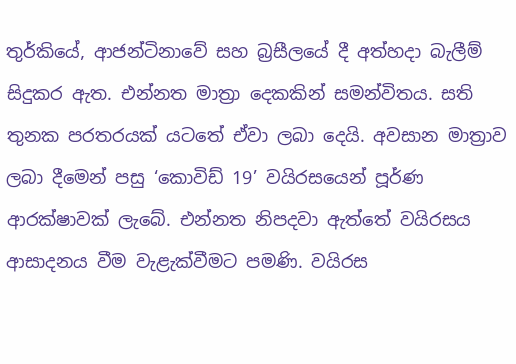තුර්කියේ, ආජන්ටිනාවේ සහ බ්‍රසීලයේ දී අත්හදා බැලීම් සිදුකර ඇත. එන්නත මාත්‍රා දෙකකින් සමන්විතය. සති තුනක පරතරයක් යටතේ ඒවා ලබා දෙයි. අවසාන මාත්‍රාව ලබා දීමෙන් පසු ‘කොවිඩ් 19’ වයිරසයෙන් පූර්ණ ආරක්ෂාවක් ලැබේ. එන්නත නිපදවා ඇත්තේ වයිරසය ආසාදනය වීම වැළැක්වීමට පමණි. වයිරස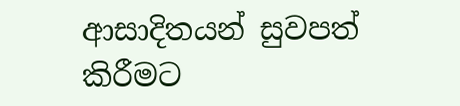ආසාදිතයන් සුවපත් කිරීමට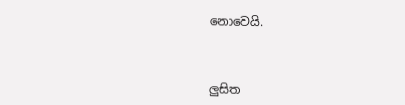නොවෙයි.



ලුසිත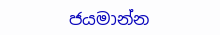ජයමාන්න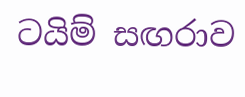ටයිම් සඟරාව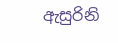ඇසුරිනි